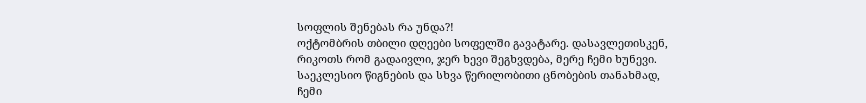სოფლის შენებას რა უნდა?!
ოქტომბრის თბილი დღეები სოფელში გავატარე. დასავლეთისკენ, რიკოთს რომ გადაივლი, ჯერ ხევი შეგხვდება, მერე ჩემი ხუნევი. საეკლესიო წიგნების და სხვა წერილობითი ცნობების თანახმად, ჩემი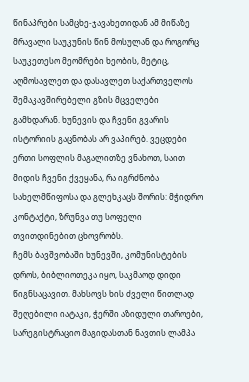წინაპრები სამცხე-ჯავახეთიდან ამ მიწაზე მრავალი საუკუნის წინ მოსულან და როგორც საუკეთესო მეომრები ხეობის, მეტიც, აღმოსავლეთ და დასავლეთ საქართველოს შემაკავშირებელი გზის მცველები გამხდარან. ხუნევის და ჩვენი გვარის ისტორიის გაცნობას არ ვაპირებ. ვეცდები ერთი სოფლის მაგალითზე ვნახოთ, საით მიდის ჩვენი ქვეყანა, რა იგრძნობა სახელმწიფოსა და გლეხკაცს შორის: მჭიდრო კონტაქტი, ზრუნვა თუ სოფელი თვითდინებით ცხოვრობს.
ჩემს ბავშვობაში ხუნევში, კომუნისტების დროს, ბიბლიოთეკა იყო, საკმაოდ დიდი წიგნსაცავით. მახსოვს ხის ძველი წითლად შეღებილი იატაკი, ჭერში აზიდული თაროები, სარეგისტრაციო მაგიდასთან ნავთის ლამპა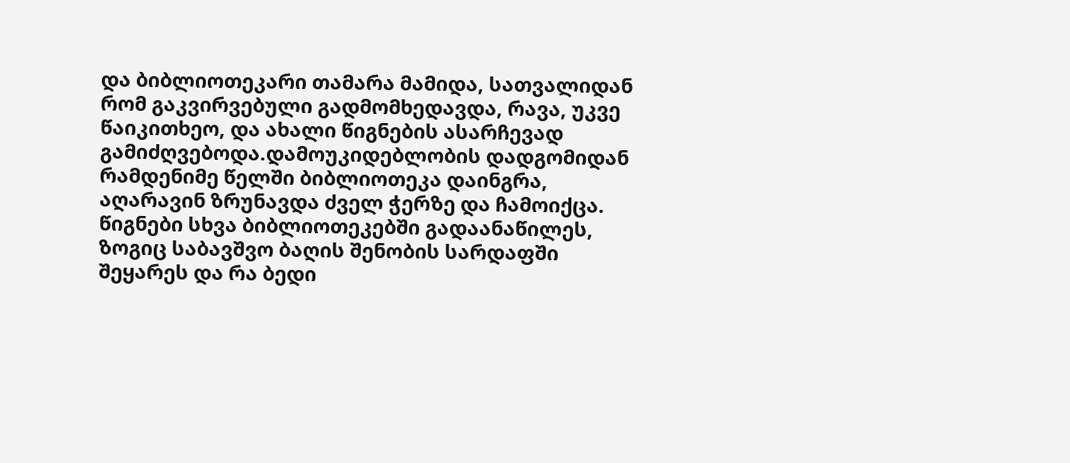და ბიბლიოთეკარი თამარა მამიდა, სათვალიდან რომ გაკვირვებული გადმომხედავდა, რავა, უკვე წაიკითხეო, და ახალი წიგნების ასარჩევად გამიძღვებოდა.დამოუკიდებლობის დადგომიდან რამდენიმე წელში ბიბლიოთეკა დაინგრა, აღარავინ ზრუნავდა ძველ ჭერზე და ჩამოიქცა. წიგნები სხვა ბიბლიოთეკებში გადაანაწილეს, ზოგიც საბავშვო ბაღის შენობის სარდაფში შეყარეს და რა ბედი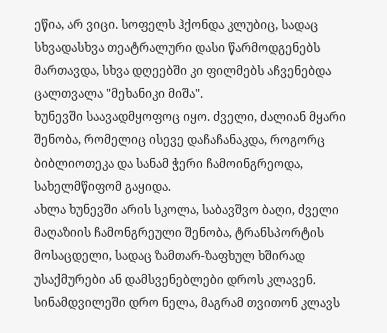ეწია, არ ვიცი. სოფელს ჰქონდა კლუბიც, სადაც სხვადასხვა თეატრალური დასი წარმოდგენებს მართავდა, სხვა დღეებში კი ფილმებს აჩვენებდა ცალთვალა "მეხანიკი მიშა".
ხუნევში საავადმყოფოც იყო. ძველი, ძალიან მყარი შენობა, რომელიც ისევე დაჩაჩანაკდა, როგორც ბიბლიოთეკა და სანამ ჭერი ჩამოინგრეოდა, სახელმწიფომ გაყიდა.
ახლა ხუნევში არის სკოლა, საბავშვო ბაღი, ძველი მაღაზიის ჩამონგრეული შენობა, ტრანსპორტის მოსაცდელი, სადაც ზამთარ-ზაფხულ ხშირად უსაქმურები ან დამსვენებლები დროს კლავენ. სინამდვილეში დრო ნელა, მაგრამ თვითონ კლავს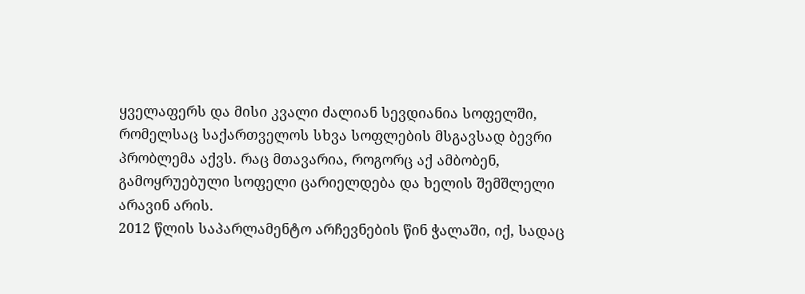ყველაფერს და მისი კვალი ძალიან სევდიანია სოფელში, რომელსაც საქართველოს სხვა სოფლების მსგავსად ბევრი პრობლემა აქვს. რაც მთავარია, როგორც აქ ამბობენ, გამოყრუებული სოფელი ცარიელდება და ხელის შემშლელი არავინ არის.
2012 წლის საპარლამენტო არჩევნების წინ ჭალაში, იქ, სადაც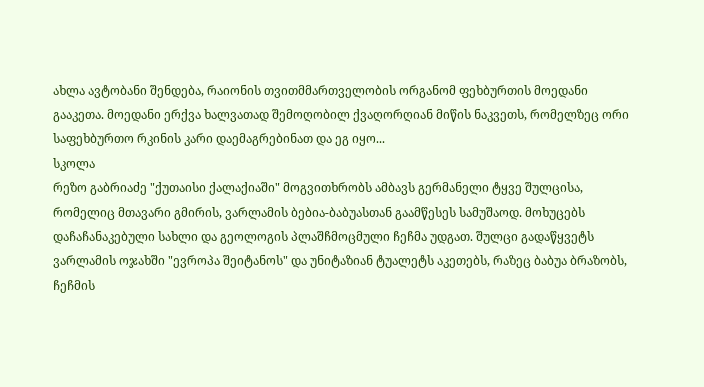ახლა ავტობანი შენდება, რაიონის თვითმმართველობის ორგანომ ფეხბურთის მოედანი გააკეთა. მოედანი ერქვა ხალვათად შემოღობილ ქვაღორღიან მიწის ნაკვეთს, რომელზეც ორი საფეხბურთო რკინის კარი დაემაგრებინათ და ეგ იყო...
სკოლა
რეზო გაბრიაძე "ქუთაისი ქალაქიაში" მოგვითხრობს ამბავს გერმანელი ტყვე შულცისა, რომელიც მთავარი გმირის, ვარლამის ბებია-ბაბუასთან გაამწესეს სამუშაოდ. მოხუცებს დაჩაჩანაკებული სახლი და გეოლოგის პლაშჩმოცმული ჩეჩმა უდგათ. შულცი გადაწყვეტს ვარლამის ოჯახში "ევროპა შეიტანოს" და უნიტაზიან ტუალეტს აკეთებს, რაზეც ბაბუა ბრაზობს, ჩეჩმის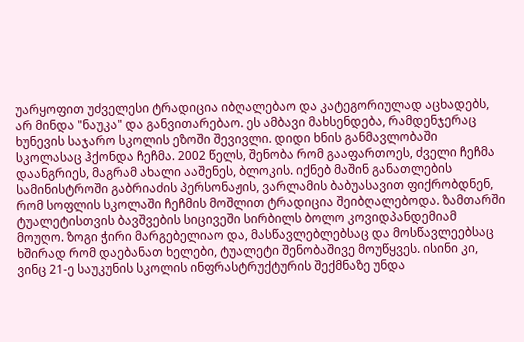უარყოფით უძველესი ტრადიცია იბღალებაო და კატეგორიულად აცხადებს, არ მინდა "ნაუკა" და განვითარებაო. ეს ამბავი მახსენდება, რამდენჯერაც ხუნევის საჯარო სკოლის ეზოში შევივლი. დიდი ხნის განმავლობაში სკოლასაც ჰქონდა ჩეჩმა. 2002 წელს, შენობა რომ გააფართოეს, ძველი ჩეჩმა დაანგრიეს, მაგრამ ახალი ააშენეს, ბლოკის. იქნებ მაშინ განათლების სამინისტროში გაბრიაძის პერსონაჟის, ვარლამის ბაბუასავით ფიქრობდნენ, რომ სოფლის სკოლაში ჩეჩმის მოშლით ტრადიცია შეიბღალებოდა. ზამთარში ტუალეტისთვის ბავშვების სიცივეში სირბილს ბოლო კოვიდპანდემიამ მოუღო. ზოგი ჭირი მარგებელიაო და, მასწავლებლებსაც და მოსწავლეებსაც ხშირად რომ დაებანათ ხელები, ტუალეტი შენობაშივე მოუწყვეს. ისინი კი, ვინც 21-ე საუკუნის სკოლის ინფრასტრუქტურის შექმნაზე უნდა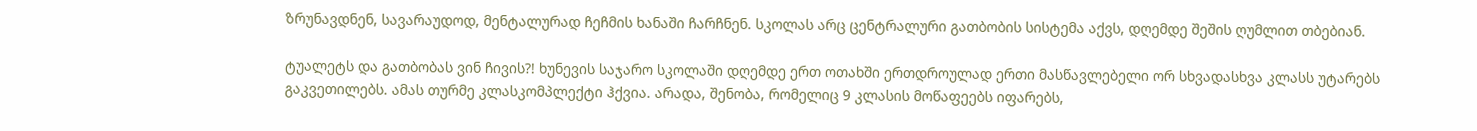ზრუნავდნენ, სავარაუდოდ, მენტალურად ჩეჩმის ხანაში ჩარჩნენ. სკოლას არც ცენტრალური გათბობის სისტემა აქვს, დღემდე შეშის ღუმლით თბებიან.

ტუალეტს და გათბობას ვინ ჩივის?! ხუნევის საჯარო სკოლაში დღემდე ერთ ოთახში ერთდროულად ერთი მასწავლებელი ორ სხვადასხვა კლასს უტარებს გაკვეთილებს. ამას თურმე კლასკომპლექტი ჰქვია. არადა, შენობა, რომელიც 9 კლასის მოწაფეებს იფარებს,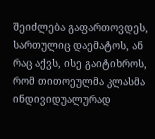შეიძლება გაფართოვდეს, სართულიც დაემატოს, ან რაც აქვს, ისე გაიტიხროს, რომ თითოეულმა კლასმა ინდივიდუალურად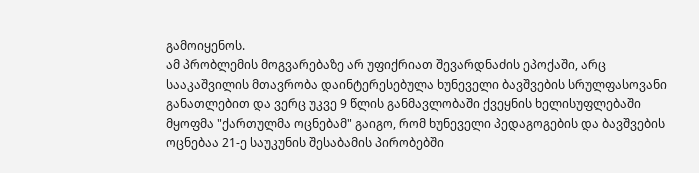გამოიყენოს.
ამ პრობლემის მოგვარებაზე არ უფიქრიათ შევარდნაძის ეპოქაში, არც სააკაშვილის მთავრობა დაინტერესებულა ხუნეველი ბავშვების სრულფასოვანი განათლებით და ვერც უკვე 9 წლის განმავლობაში ქვეყნის ხელისუფლებაში მყოფმა "ქართულმა ოცნებამ" გაიგო, რომ ხუნეველი პედაგოგების და ბავშვების ოცნებაა 21-ე საუკუნის შესაბამის პირობებში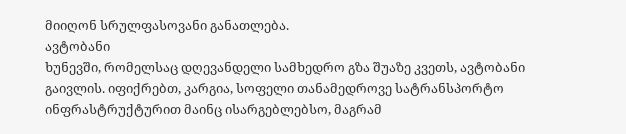მიიღონ სრულფასოვანი განათლება.
ავტობანი
ხუნევში, რომელსაც დღევანდელი სამხედრო გზა შუაზე კვეთს, ავტობანი გაივლის. იფიქრებთ, კარგია, სოფელი თანამედროვე სატრანსპორტო ინფრასტრუქტურით მაინც ისარგებლებსო, მაგრამ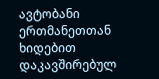ავტობანი ერთმანეთთან ხიდებით დაკავშირებულ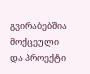გვირაბებშია მოქცეული და პროექტი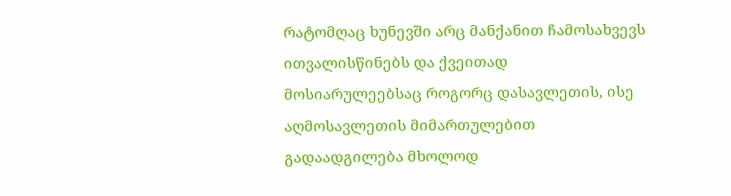რატომღაც ხუნევში არც მანქანით ჩამოსახვევს ითვალისწინებს და ქვეითად მოსიარულეებსაც როგორც დასავლეთის, ისე აღმოსავლეთის მიმართულებით გადაადგილება მხოლოდ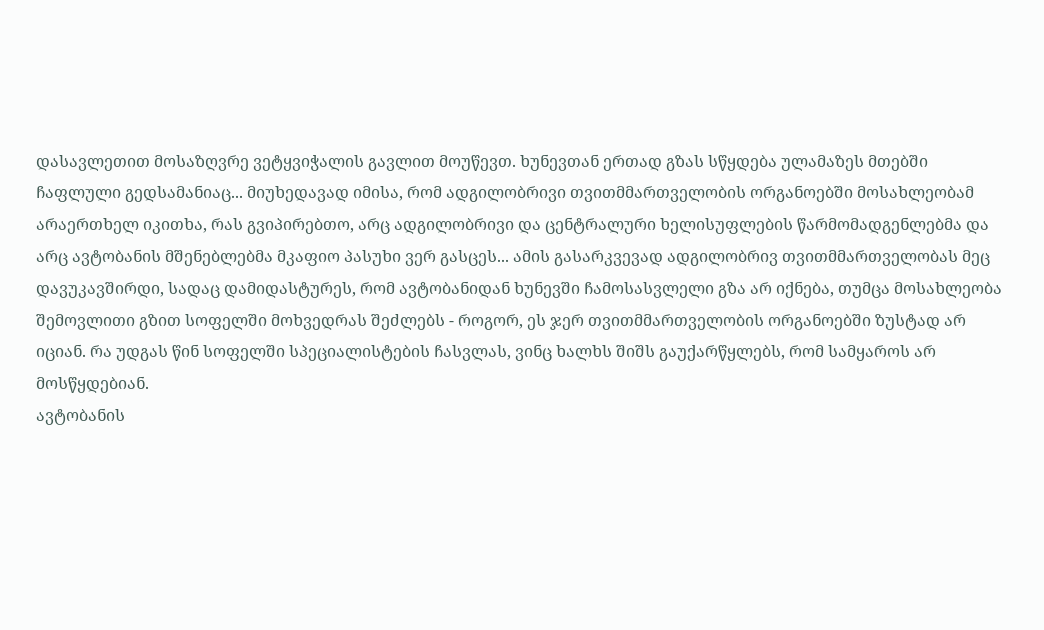დასავლეთით მოსაზღვრე ვეტყვიჭალის გავლით მოუწევთ. ხუნევთან ერთად გზას სწყდება ულამაზეს მთებში ჩაფლული გედსამანიაც... მიუხედავად იმისა, რომ ადგილობრივი თვითმმართველობის ორგანოებში მოსახლეობამ არაერთხელ იკითხა, რას გვიპირებთო, არც ადგილობრივი და ცენტრალური ხელისუფლების წარმომადგენლებმა და არც ავტობანის მშენებლებმა მკაფიო პასუხი ვერ გასცეს... ამის გასარკვევად ადგილობრივ თვითმმართველობას მეც დავუკავშირდი, სადაც დამიდასტურეს, რომ ავტობანიდან ხუნევში ჩამოსასვლელი გზა არ იქნება, თუმცა მოსახლეობა შემოვლითი გზით სოფელში მოხვედრას შეძლებს - როგორ, ეს ჯერ თვითმმართველობის ორგანოებში ზუსტად არ იციან. რა უდგას წინ სოფელში სპეციალისტების ჩასვლას, ვინც ხალხს შიშს გაუქარწყლებს, რომ სამყაროს არ მოსწყდებიან.
ავტობანის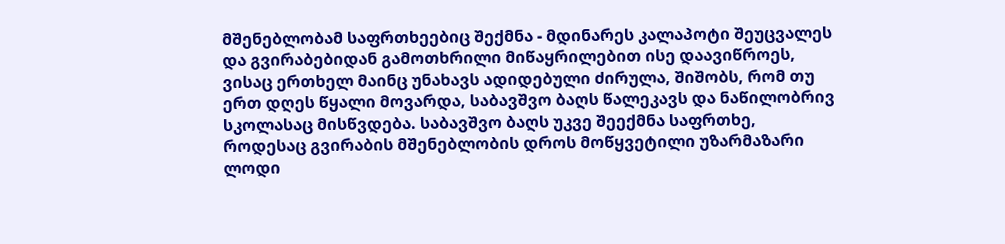მშენებლობამ საფრთხეებიც შექმნა - მდინარეს კალაპოტი შეუცვალეს და გვირაბებიდან გამოთხრილი მიწაყრილებით ისე დაავიწროეს, ვისაც ერთხელ მაინც უნახავს ადიდებული ძირულა, შიშობს, რომ თუ ერთ დღეს წყალი მოვარდა, საბავშვო ბაღს წალეკავს და ნაწილობრივ სკოლასაც მისწვდება. საბავშვო ბაღს უკვე შეექმნა საფრთხე, როდესაც გვირაბის მშენებლობის დროს მოწყვეტილი უზარმაზარი ლოდი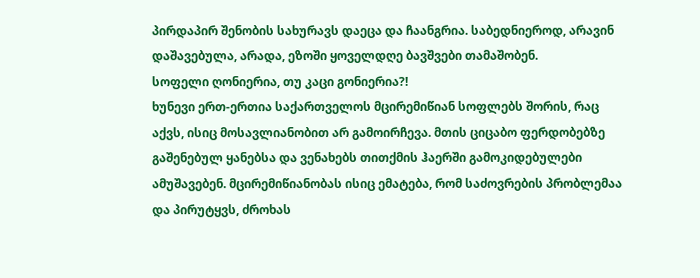პირდაპირ შენობის სახურავს დაეცა და ჩაანგრია. საბედნიეროდ, არავინ დაშავებულა, არადა, ეზოში ყოველდღე ბავშვები თამაშობენ.
სოფელი ღონიერია, თუ კაცი გონიერია?!
ხუნევი ერთ-ერთია საქართველოს მცირემიწიან სოფლებს შორის, რაც აქვს, ისიც მოსავლიანობით არ გამოირჩევა. მთის ციცაბო ფერდობებზე გაშენებულ ყანებსა და ვენახებს თითქმის ჰაერში გამოკიდებულები ამუშავებენ. მცირემიწიანობას ისიც ემატება, რომ საძოვრების პრობლემაა და პირუტყვს, ძროხას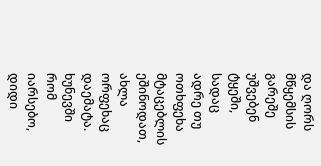და ღორს მწყემსის გარეშე უშვებენ ტყეში, სადაც ადრე თუ ოთხფეხა მტაცებლის ეშინოდათ, ახლა ორფეხაც დაემატა.
ხუნევში რომ იარსებო, დიდი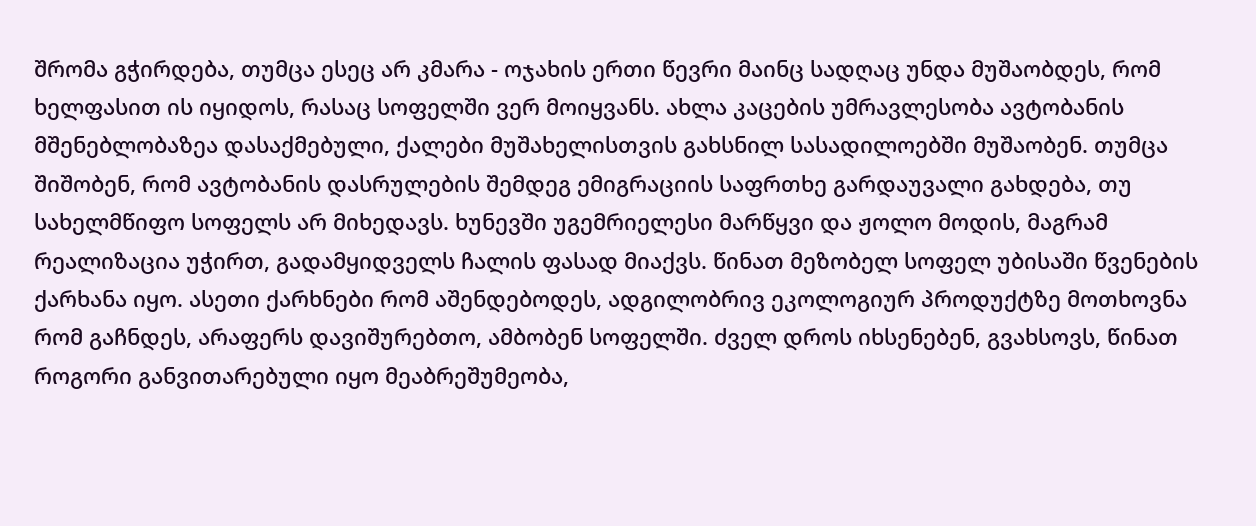შრომა გჭირდება, თუმცა ესეც არ კმარა - ოჯახის ერთი წევრი მაინც სადღაც უნდა მუშაობდეს, რომ ხელფასით ის იყიდოს, რასაც სოფელში ვერ მოიყვანს. ახლა კაცების უმრავლესობა ავტობანის მშენებლობაზეა დასაქმებული, ქალები მუშახელისთვის გახსნილ სასადილოებში მუშაობენ. თუმცა შიშობენ, რომ ავტობანის დასრულების შემდეგ ემიგრაციის საფრთხე გარდაუვალი გახდება, თუ სახელმწიფო სოფელს არ მიხედავს. ხუნევში უგემრიელესი მარწყვი და ჟოლო მოდის, მაგრამ რეალიზაცია უჭირთ, გადამყიდველს ჩალის ფასად მიაქვს. წინათ მეზობელ სოფელ უბისაში წვენების ქარხანა იყო. ასეთი ქარხნები რომ აშენდებოდეს, ადგილობრივ ეკოლოგიურ პროდუქტზე მოთხოვნა რომ გაჩნდეს, არაფერს დავიშურებთო, ამბობენ სოფელში. ძველ დროს იხსენებენ, გვახსოვს, წინათ როგორი განვითარებული იყო მეაბრეშუმეობა,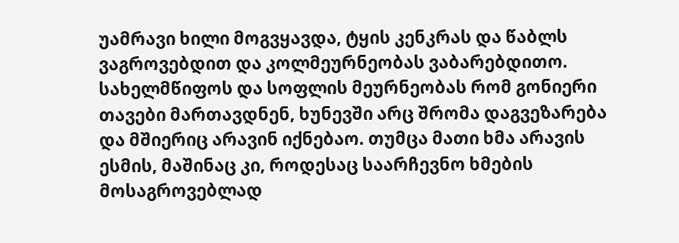უამრავი ხილი მოგვყავდა, ტყის კენკრას და წაბლს ვაგროვებდით და კოლმეურნეობას ვაბარებდითო. სახელმწიფოს და სოფლის მეურნეობას რომ გონიერი თავები მართავდნენ, ხუნევში არც შრომა დაგვეზარება და მშიერიც არავინ იქნებაო. თუმცა მათი ხმა არავის ესმის, მაშინაც კი, როდესაც საარჩევნო ხმების მოსაგროვებლად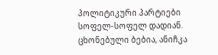პოლიტიკური პარტიები სოფელ-სოფელ დადიან.
ცხონებული ბებია, ანიჩკა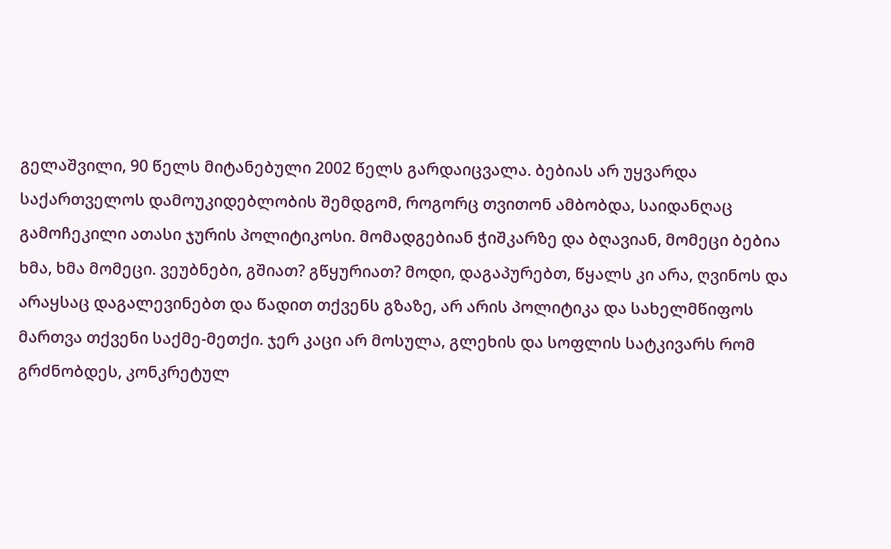გელაშვილი, 90 წელს მიტანებული 2002 წელს გარდაიცვალა. ბებიას არ უყვარდა საქართველოს დამოუკიდებლობის შემდგომ, როგორც თვითონ ამბობდა, საიდანღაც გამოჩეკილი ათასი ჯურის პოლიტიკოსი. მომადგებიან ჭიშკარზე და ბღავიან, მომეცი ბებია ხმა, ხმა მომეცი. ვეუბნები, გშიათ? გწყურიათ? მოდი, დაგაპურებთ, წყალს კი არა, ღვინოს და არაყსაც დაგალევინებთ და წადით თქვენს გზაზე, არ არის პოლიტიკა და სახელმწიფოს მართვა თქვენი საქმე-მეთქი. ჯერ კაცი არ მოსულა, გლეხის და სოფლის სატკივარს რომ გრძნობდეს, კონკრეტულ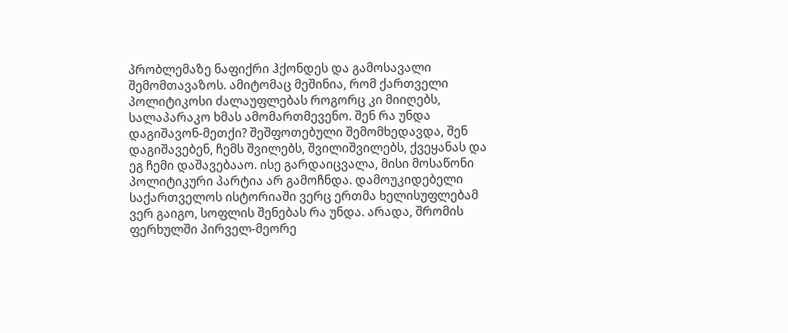პრობლემაზე ნაფიქრი ჰქონდეს და გამოსავალი შემომთავაზოს. ამიტომაც მეშინია, რომ ქართველი პოლიტიკოსი ძალაუფლებას როგორც კი მიიღებს, სალაპარაკო ხმას ამომართმევენო. შენ რა უნდა დაგიშავონ-მეთქი? შეშფოთებული შემომხედავდა, შენ დაგიშავებენ, ჩემს შვილებს, შვილიშვილებს, ქვეყანას და ეგ ჩემი დაშავებააო. ისე გარდაიცვალა, მისი მოსაწონი პოლიტიკური პარტია არ გამოჩნდა. დამოუკიდებელი საქართველოს ისტორიაში ვერც ერთმა ხელისუფლებამ ვერ გაიგო, სოფლის შენებას რა უნდა. არადა, შრომის ფერხულში პირველ-მეორე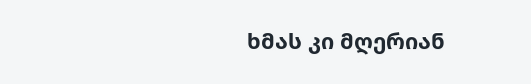ხმას კი მღერიან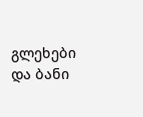გლეხები და ბანი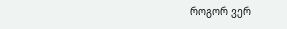როგორ ვერ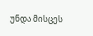უნდა მისცეს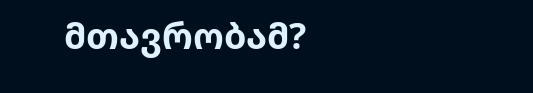მთავრობამ?